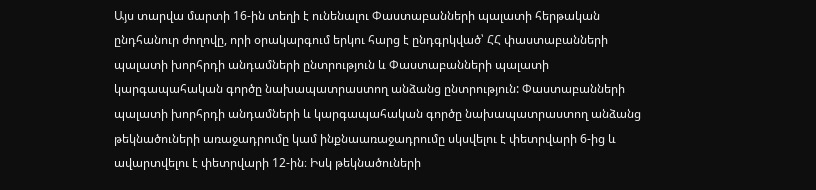Այս տարվա մարտի 16-ին տեղի է ունենալու Փաստաբանների պալատի հերթական ընդհանուր ժողովը, որի օրակարգում երկու հարց է ընդգրկված՝ ՀՀ փաստաբանների պալատի խորհրդի անդամների ընտրություն և Փաստաբանների պալատի կարգապահական գործը նախապատրաստող անձանց ընտրություն: Փաստաբանների պալատի խորհրդի անդամների և կարգապահական գործը նախապատրաստող անձանց թեկնածուների առաջադրումը կամ ինքնաառաջադրումը սկսվելու է փետրվարի 6-ից և ավարտվելու է փետրվարի 12-ին։ Իսկ թեկնածուների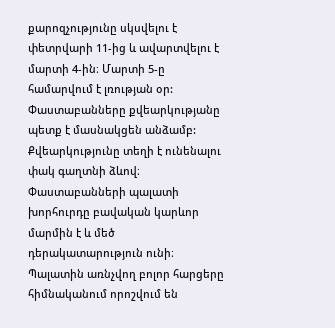քարոզչությունը սկսվելու է փետրվարի 11-ից և ավարտվելու է մարտի 4-ին։ Մարտի 5-ը համարվում է լռության օր:
Փաստաբանները քվեարկությանը պետք է մասնակցեն անձամբ: Քվեարկությունը տեղի է ունենալու փակ գաղտնի ձևով։
Փաստաբանների պալատի խորհուրդը բավական կարևոր մարմին է և մեծ դերակատարություն ունի։ Պալատին առնչվող բոլոր հարցերը հիմնականում որոշվում են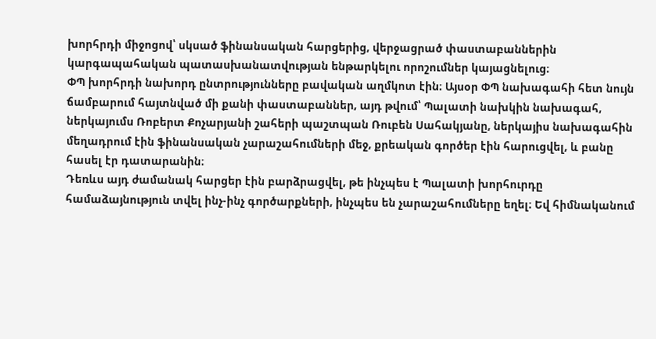խորհրդի միջոցով՝ սկսած ֆինանսական հարցերից, վերջացրած փաստաբաններին կարգապահական պատասխանատվության ենթարկելու որոշումներ կայացնելուց։
ՓՊ խորհրդի նախորդ ընտրությունները բավական աղմկոտ էին։ Այսօր ՓՊ նախագահի հետ նույն ճամբարում հայտնված մի քանի փաստաբաններ, այդ թվում՝ Պալատի նախկին նախագահ, ներկայումս Ռոբերտ Քոչարյանի շահերի պաշտպան Ռուբեն Սահակյանը, ներկայիս նախագահին մեղադրում էին ֆինանսական չարաշահումների մեջ, քրեական գործեր էին հարուցվել, և բանը հասել էր դատարանին։
Դեռևս այդ ժամանակ հարցեր էին բարձրացվել, թե ինչպես է Պալատի խորհուրդը համաձայնություն տվել ինչ-ինչ գործարքների, ինչպես են չարաշահումները եղել։ Եվ հիմնականում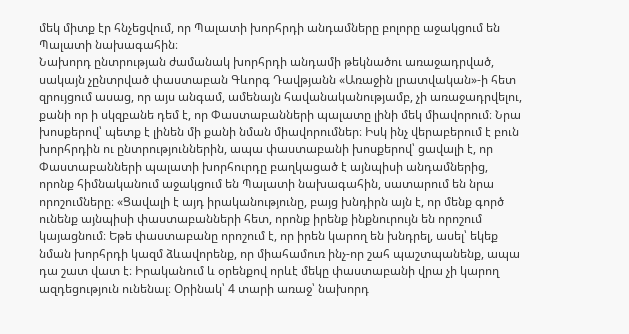մեկ միտք էր հնչեցվում, որ Պալատի խորհրդի անդամները բոլորը աջակցում են Պալատի նախագահին։
Նախորդ ընտրության ժամանակ խորհրդի անդամի թեկնածու առաջադրված, սակայն չընտրված փաստաբան Գևորգ Դավթյանն «Առաջին լրատվական»-ի հետ զրույցում ասաց, որ այս անգամ, ամենայն հավանականությամբ, չի առաջադրվելու, քանի որ ի սկզբանե դեմ է, որ Փաստաբանների պալատը լինի մեկ միավորում։ Նրա խոսքերով՝ պետք է լինեն մի քանի նման միավորումներ։ Իսկ ինչ վերաբերում է բուն խորհրդին ու ընտրություններին, ապա փաստաբանի խոսքերով՝ ցավալի է, որ Փաստաբանների պալատի խորհուրդը բաղկացած է այնպիսի անդամներից, որոնք հիմնականում աջակցում են Պալատի նախագահին, սատարում են նրա որոշումները։ «Ցավալի է այդ իրականությունը, բայց խնդիրն այն է, որ մենք գործ ունենք այնպիսի փաստաբանների հետ, որոնք իրենք ինքնուրույն են որոշում կայացնում։ Եթե փաստաբանը որոշում է, որ իրեն կարող են խնդրել, ասել՝ եկեք նման խորհրդի կազմ ձևավորենք, որ միահամուռ ինչ-որ շահ պաշտպանենք, ապա դա շատ վատ է։ Իրականում և օրենքով որևէ մեկը փաստաբանի վրա չի կարող ազդեցություն ունենալ։ Օրինակ՝ 4 տարի առաջ՝ նախորդ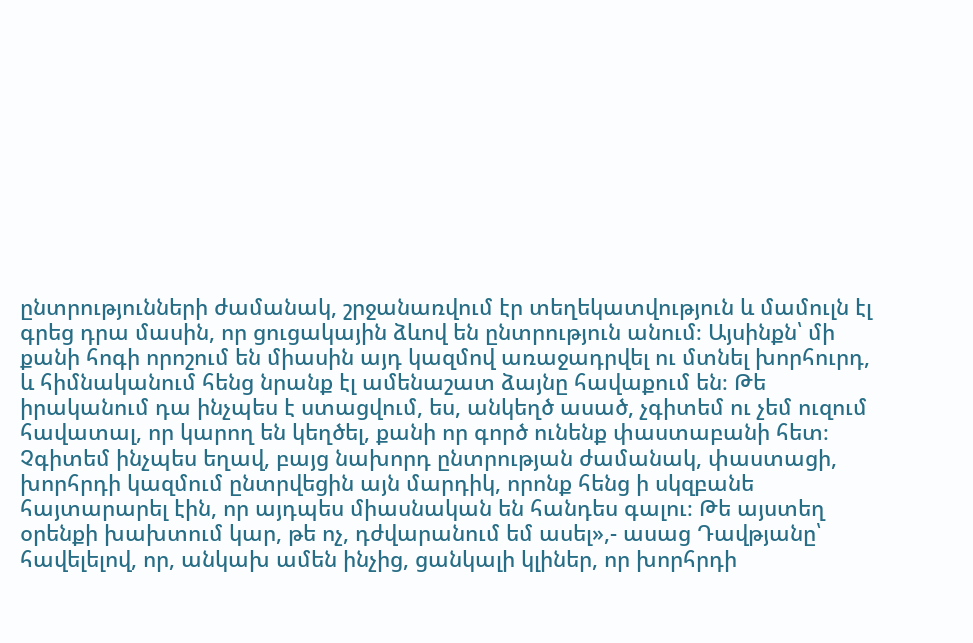ընտրությունների ժամանակ, շրջանառվում էր տեղեկատվություն և մամուլն էլ գրեց դրա մասին, որ ցուցակային ձևով են ընտրություն անում։ Այսինքն՝ մի քանի հոգի որոշում են միասին այդ կազմով առաջադրվել ու մտնել խորհուրդ, և հիմնականում հենց նրանք էլ ամենաշատ ձայնը հավաքում են։ Թե իրականում դա ինչպես է ստացվում, ես, անկեղծ ասած, չգիտեմ ու չեմ ուզում հավատալ, որ կարող են կեղծել, քանի որ գործ ունենք փաստաբանի հետ։ Չգիտեմ ինչպես եղավ, բայց նախորդ ընտրության ժամանակ, փաստացի, խորհրդի կազմում ընտրվեցին այն մարդիկ, որոնք հենց ի սկզբանե հայտարարել էին, որ այդպես միասնական են հանդես գալու։ Թե այստեղ օրենքի խախտում կար, թե ոչ, դժվարանում եմ ասել»,- ասաց Դավթյանը՝ հավելելով, որ, անկախ ամեն ինչից, ցանկալի կլիներ, որ խորհրդի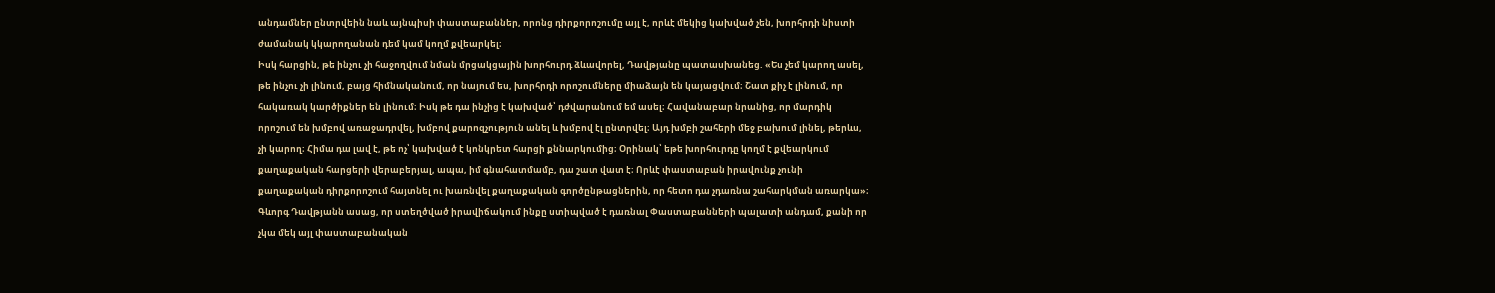անդամներ ընտրվեին նաև այնպիսի փաստաբաններ, որոնց դիրքորոշումը այլ է, որևէ մեկից կախված չեն, խորհրդի նիստի ժամանակ կկարողանան դեմ կամ կողմ քվեարկել։
Իսկ հարցին, թե ինչու չի հաջողվում նման մրցակցային խորհուրդ ձևավորել, Դավթյանը պատասխանեց. «Ես չեմ կարող ասել, թե ինչու չի լինում, բայց հիմնականում, որ նայում ես, խորհրդի որոշումները միաձայն են կայացվում։ Շատ քիչ է լինում, որ հակառակ կարծիքներ են լինում։ Իսկ թե դա ինչից է կախված՝ դժվարանում եմ ասել։ Հավանաբար նրանից, որ մարդիկ որոշում են խմբով առաջադրվել, խմբով քարոզչություն անել և խմբով էլ ընտրվել։ Այդ խմբի շահերի մեջ բախում լինել, թերևս, չի կարող։ Հիմա դա լավ է, թե ոչ՝ կախված է կոնկրետ հարցի քննարկումից։ Օրինակ՝ եթե խորհուրդը կողմ է քվեարկում քաղաքական հարցերի վերաբերյալ, ապա, իմ գնահատմամբ, դա շատ վատ է։ Որևէ փաստաբան իրավունք չունի քաղաքական դիրքորոշում հայտնել ու խառնվել քաղաքական գործընթացներին, որ հետո դա չդառնա շահարկման առարկա»։
Գևորգ Դավթյանն ասաց, որ ստեղծված իրավիճակում ինքը ստիպված է դառնալ Փաստաբանների պալատի անդամ, քանի որ չկա մեկ այլ փաստաբանական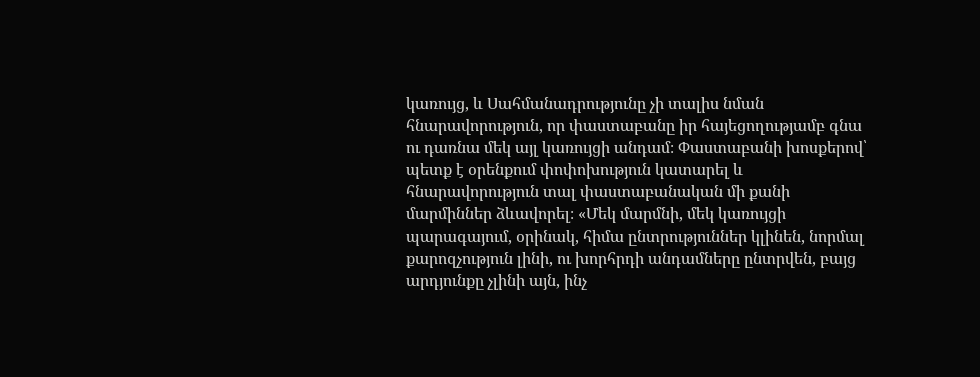կառույց, և Սահմանադրությունը չի տալիս նման հնարավորություն, որ փաստաբանը իր հայեցողությամբ գնա ու դառնա մեկ այլ կառույցի անդամ։ Փաստաբանի խոսքերով՝ պետք է օրենքում փոփոխություն կատարել և հնարավորություն տալ փաստաբանական մի քանի մարմիններ ձևավորել։ «Մեկ մարմնի, մեկ կառույցի պարագայում, օրինակ, հիմա ընտրություններ կլինեն, նորմալ քարոզչություն լինի, ու խորհրդի անդամները ընտրվեն, բայց արդյունքը չլինի այն, ինչ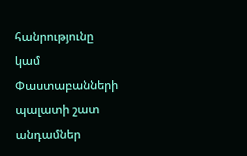հանրությունը կամ Փաստաբանների պալատի շատ անդամներ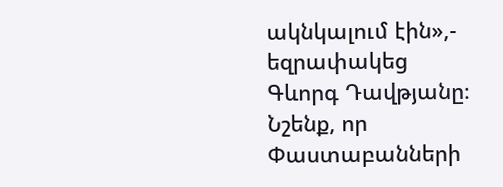ակնկալում էին»,- եզրափակեց Գևորգ Դավթյանը։
Նշենք, որ Փաստաբանների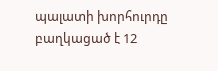պալատի խորհուրդը բաղկացած է 12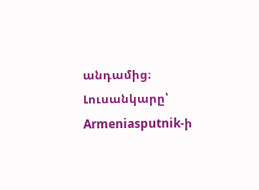անդամից։
Լուսանկարը՝ Armeniasputnik-ի